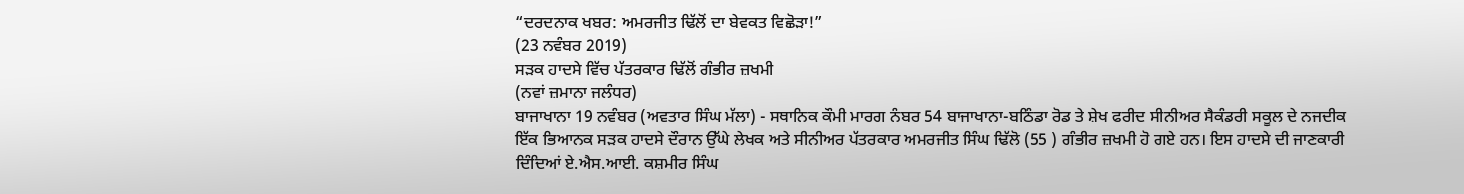“ਦਰਦਨਾਕ ਖਬਰ: ਅਮਰਜੀਤ ਢਿੱਲੋਂ ਦਾ ਬੇਵਕਤ ਵਿਛੋੜਾ!”
(23 ਨਵੰਬਰ 2019)
ਸੜਕ ਹਾਦਸੇ ਵਿੱਚ ਪੱਤਰਕਾਰ ਢਿੱਲੋਂ ਗੰਭੀਰ ਜ਼ਖਮੀ
(ਨਵਾਂ ਜ਼ਮਾਨਾ ਜਲੰਧਰ)
ਬਾਜਾਖਾਨਾ 19 ਨਵੰਬਰ (ਅਵਤਾਰ ਸਿੰਘ ਮੱਲਾ) - ਸਥਾਨਿਕ ਕੌਮੀ ਮਾਰਗ ਨੰਬਰ 54 ਬਾਜਾਖਾਨਾ-ਬਠਿੰਡਾ ਰੋਡ ਤੇ ਸ਼ੇਖ ਫਰੀਦ ਸੀਨੀਅਰ ਸੈਕੰਡਰੀ ਸਕੂਲ ਦੇ ਨਜਦੀਕ ਇੱਕ ਭਿਆਨਕ ਸੜਕ ਹਾਦਸੇ ਦੌਰਾਨ ਉੱਘੇ ਲੇਖਕ ਅਤੇ ਸੀਨੀਅਰ ਪੱਤਰਕਾਰ ਅਮਰਜੀਤ ਸਿੰਘ ਢਿੱਲੋ (55 ) ਗੰਭੀਰ ਜ਼ਖਮੀ ਹੋ ਗਏ ਹਨ। ਇਸ ਹਾਦਸੇ ਦੀ ਜਾਣਕਾਰੀ ਦਿੰਦਿਆਂ ਏ.ਐਸ.ਆਈ. ਕਸ਼ਮੀਰ ਸਿੰਘ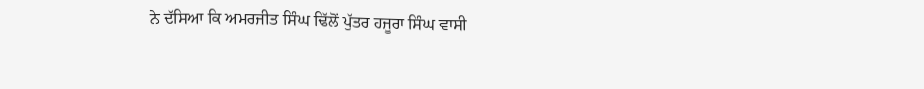ਨੇ ਦੱਸਿਆ ਕਿ ਅਮਰਜੀਤ ਸਿੰਘ ਢਿੱਲੋਂ ਪੁੱਤਰ ਹਜੂਰਾ ਸਿੰਘ ਵਾਸੀ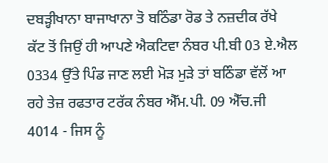ਦਬੜ੍ਹੀਖਾਨਾ ਬਾਜਾਖਾਨਾ ਤੋ ਬਠਿੰਡਾ ਰੋਡ ਤੇ ਨਜ਼ਦੀਕ ਰੱਖੇ ਕੱਟ ਤੋਂ ਜਿਉਂ ਹੀ ਆਪਣੇ ਐਕਟਿਵਾ ਨੰਬਰ ਪੀ.ਬੀ 03 ਏ.ਐਲ 0334 ਉੱਤੇ ਪਿੰਡ ਜਾਣ ਲਈ ਮੋੜ ਮੁੜੇ ਤਾਂ ਬਠਿੰਡਾ ਵੱਲੋਂ ਆ ਰਹੇ ਤੇਜ਼ ਰਫਤਾਰ ਟਰੱਕ ਨੰਬਰ ਐੱਮ.ਪੀ. 09 ਐੱਚ.ਜੀ 4014 - ਜਿਸ ਨੂੰ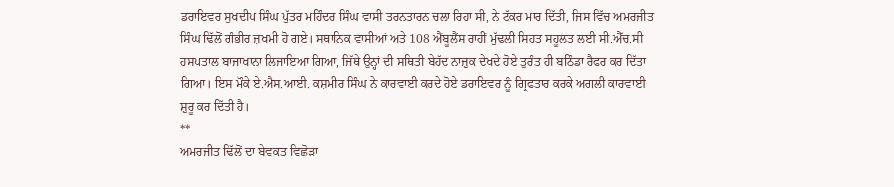ਡਰਾਇਵਰ ਸੁਖਦੀਪ ਸਿੰਘ ਪੁੱਤਰ ਮਹਿੰਦਰ ਸਿੰਘ ਵਾਸੀ ਤਰਨਤਾਰਨ ਚਲਾ ਰਿਹਾ ਸੀ, ਨੇ ਟੱਕਰ ਮਾਰ ਦਿੱਤੀ, ਜਿਸ ਵਿੱਚ ਅਮਰਜੀਤ ਸਿੰਘ ਢਿੱਲੋਂ ਗੰਭੀਰ ਜ਼ਖਮੀ ਹੋ ਗਏ। ਸਥਾਨਿਕ ਵਾਸੀਆਂ ਅਤੇ 108 ਐਂਬੂਲੈਂਸ ਰਾਹੀਂ ਮੁੱਢਲੀ ਸਿਹਤ ਸਹੂਲਤ ਲਈ ਸੀ.ਐੱਚ.ਸੀ ਹਸਪਤਾਲ ਬਾਜਾਖਾਨਾ ਲਿਜਾਇਆ ਗਿਆ, ਜਿੱਥੇ ਉਨ੍ਹਾਂ ਦੀ ਸਥਿਤੀ ਬੇਹੱਦ ਨਾਜ਼ੁਕ ਦੇਖਦੇ ਹੋਏ ਤੁਰੰਤ ਹੀ ਬਠਿੰਡਾ ਰੈਫਰ ਕਰ ਦਿੱਤਾ ਗਿਆ। ਇਸ ਮੌਕੇ ਏ.ਐਸ.ਆਈ. ਕਸ਼ਮੀਰ ਸਿੰਘ ਨੇ ਕਾਰਵਾਈ ਕਰਦੇ ਹੋਏ ਡਰਾਇਵਰ ਨੂੰ ਗ੍ਰਿਫਤਾਰ ਕਰਕੇ ਅਗਲੀ ਕਾਰਵਾਈ ਸ਼ੁਰੂ ਕਰ ਦਿੱਤੀ ਹੈ।
**
ਅਮਰਜੀਤ ਢਿੱਲੋਂ ਦਾ ਬੇਵਕਤ ਵਿਛੋੜਾ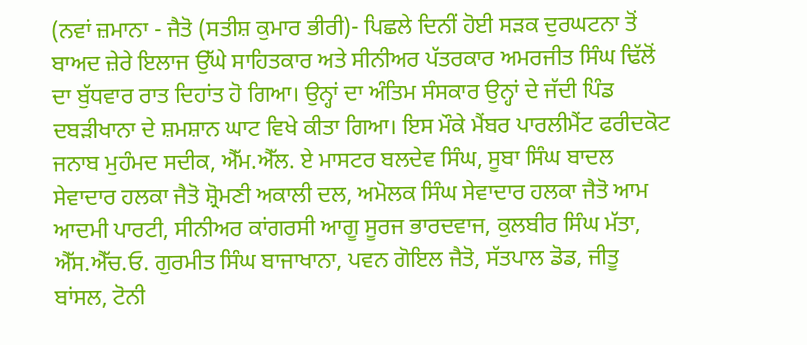(ਨਵਾਂ ਜ਼ਮਾਨਾ - ਜੈਤੋ (ਸਤੀਸ਼ ਕੁਮਾਰ ਭੀਰੀ)- ਪਿਛਲੇ ਦਿਨੀਂ ਹੋਈ ਸੜਕ ਦੁਰਘਟਨਾ ਤੋਂ ਬਾਅਦ ਜ਼ੇਰੇ ਇਲਾਜ ਉੱਘੇ ਸਾਹਿਤਕਾਰ ਅਤੇ ਸੀਨੀਅਰ ਪੱਤਰਕਾਰ ਅਮਰਜੀਤ ਸਿੰਘ ਢਿੱਲੋਂ ਦਾ ਬੁੱਧਵਾਰ ਰਾਤ ਦਿਹਾਂਤ ਹੋ ਗਿਆ। ਉਨ੍ਹਾਂ ਦਾ ਅੰਤਿਮ ਸੰਸਕਾਰ ਉਨ੍ਹਾਂ ਦੇ ਜੱਦੀ ਪਿੰਡ ਦਬੜੀਖਾਨਾ ਦੇ ਸ਼ਮਸ਼ਾਨ ਘਾਟ ਵਿਖੇ ਕੀਤਾ ਗਿਆ। ਇਸ ਮੌਕੇ ਮੈਂਬਰ ਪਾਰਲੀਮੈਂਟ ਫਰੀਦਕੋਟ ਜਨਾਬ ਮੁਹੰਮਦ ਸਦੀਕ, ਐੱਮ.ਐੱਲ. ਏ ਮਾਸਟਰ ਬਲਦੇਵ ਸਿੰਘ, ਸੂਬਾ ਸਿੰਘ ਬਾਦਲ ਸੇਵਾਦਾਰ ਹਲਕਾ ਜੈਤੋ ਸ਼੍ਰੋਮਣੀ ਅਕਾਲੀ ਦਲ, ਅਮੋਲਕ ਸਿੰਘ ਸੇਵਾਦਾਰ ਹਲਕਾ ਜੈਤੋ ਆਮ ਆਦਮੀ ਪਾਰਟੀ, ਸੀਨੀਅਰ ਕਾਂਗਰਸੀ ਆਗੂ ਸੂਰਜ ਭਾਰਦਵਾਜ, ਕੁਲਬੀਰ ਸਿੰਘ ਮੱਤਾ, ਐੱਸ.ਐੱਚ.ਓ. ਗੁਰਮੀਤ ਸਿੰਘ ਬਾਜਾਖਾਨਾ, ਪਵਨ ਗੋਇਲ ਜੈਤੋ, ਸੱਤਪਾਲ ਡੋਡ, ਜੀਤੂ ਬਾਂਸਲ, ਟੋਨੀ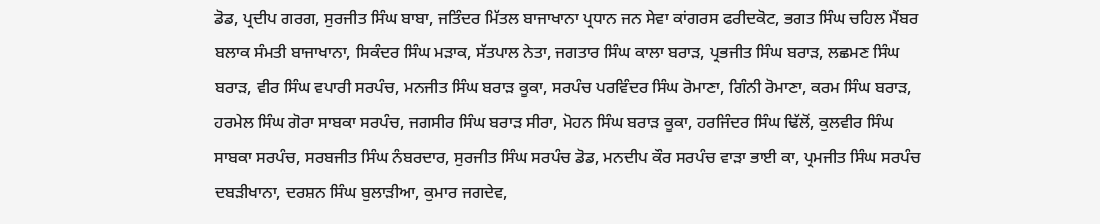ਡੋਡ, ਪ੍ਰਦੀਪ ਗਰਗ, ਸੁਰਜੀਤ ਸਿੰਘ ਬਾਬਾ, ਜਤਿੰਦਰ ਮਿੱਤਲ ਬਾਜਾਖਾਨਾ ਪ੍ਰਧਾਨ ਜਨ ਸੇਵਾ ਕਾਂਗਰਸ ਫਰੀਦਕੋਟ, ਭਗਤ ਸਿੰਘ ਚਹਿਲ ਮੈਂਬਰ ਬਲਾਕ ਸੰਮਤੀ ਬਾਜਾਖਾਨਾ, ਸਿਕੰਦਰ ਸਿੰਘ ਮੜਾਕ, ਸੱਤਪਾਲ ਨੇਤਾ, ਜਗਤਾਰ ਸਿੰਘ ਕਾਲਾ ਬਰਾੜ, ਪ੍ਰਭਜੀਤ ਸਿੰਘ ਬਰਾੜ, ਲਛਮਣ ਸਿੰਘ ਬਰਾੜ, ਵੀਰ ਸਿੰਘ ਵਪਾਰੀ ਸਰਪੰਚ, ਮਨਜੀਤ ਸਿੰਘ ਬਰਾੜ ਕੂਕਾ, ਸਰਪੰਚ ਪਰਵਿੰਦਰ ਸਿੰਘ ਰੋਮਾਣਾ, ਗਿੰਨੀ ਰੋਮਾਣਾ, ਕਰਮ ਸਿੰਘ ਬਰਾੜ, ਹਰਮੇਲ ਸਿੰਘ ਗੋਰਾ ਸਾਬਕਾ ਸਰਪੰਚ, ਜਗਸੀਰ ਸਿੰਘ ਬਰਾੜ ਸੀਰਾ, ਮੋਹਨ ਸਿੰਘ ਬਰਾੜ ਕੂਕਾ, ਹਰਜਿੰਦਰ ਸਿੰਘ ਢਿੱਲੋਂ, ਕੁਲਵੀਰ ਸਿੰਘ ਸਾਬਕਾ ਸਰਪੰਚ, ਸਰਬਜੀਤ ਸਿੰਘ ਨੰਬਰਦਾਰ, ਸੁਰਜੀਤ ਸਿੰਘ ਸਰਪੰਚ ਡੋਡ, ਮਨਦੀਪ ਕੌਰ ਸਰਪੰਚ ਵਾੜਾ ਭਾਈ ਕਾ, ਪ੍ਰਮਜੀਤ ਸਿੰਘ ਸਰਪੰਚ ਦਬੜੀਖਾਨਾ, ਦਰਸ਼ਨ ਸਿੰਘ ਬੁਲਾੜੀਆ, ਕੁਮਾਰ ਜਗਦੇਵ,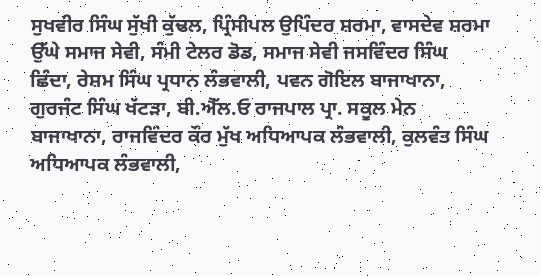ਸੁਖਵੀਰ ਸਿੰਘ ਸੁੱਖੀ ਕੁੱਢਲ, ਪ੍ਰਿੰਸੀਪਲ ਉਪਿੰਦਰ ਸ਼ਰਮਾ, ਵਾਸਦੇਵ ਸ਼ਰਮਾ ਉੱਘੇ ਸਮਾਜ ਸੇਵੀ, ਸੰਮੀ ਟੇਲਰ ਡੋਡ, ਸਮਾਜ ਸੇਵੀ ਜਸਵਿੰਦਰ ਸਿੰਘ ਛਿੰਦਾ, ਰੇਸ਼ਮ ਸਿੰਘ ਪ੍ਰਧਾਨ ਲੰਭਵਾਲੀ, ਪਵਨ ਗੋਇਲ ਬਾਜਾਖਾਨਾ, ਗੁਰਜੰਟ ਸਿੰਘ ਖੱਟੜਾ, ਬੀ.ਐੱਲ.ਓ ਰਾਜਪਾਲ ਪ੍ਰਾ. ਸਕੂਲ ਮੇਨ ਬਾਜਾਖਾਨਾ, ਰਾਜਵਿੰਦਰ ਕੌਰ ਮੁੱਖ ਅਧਿਆਪਕ ਲੰਭਵਾਲੀ, ਕੁਲਵੰਤ ਸਿੰਘ ਅਧਿਆਪਕ ਲੰਭਵਾਲੀ,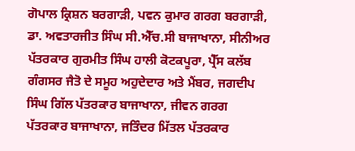ਗੋਪਾਲ ਕ੍ਰਿਸ਼ਨ ਬਰਗਾੜੀ, ਪਵਨ ਕੁਮਾਰ ਗਰਗ ਬਰਗਾੜੀ, ਡਾ. ਅਵਤਾਰਜੀਤ ਸਿੰਘ ਸੀ.ਐੱਚ.ਸੀ ਬਾਜਾਖਾਨਾ, ਸੀਨੀਅਰ ਪੱਤਰਕਾਰ ਗੁਰਮੀਤ ਸਿੰਘ ਹਾਲੀ ਕੋਟਕਪੂਰਾ, ਪ੍ਰੈੱਸ ਕਲੱਬ ਗੰਗਸਰ ਜੈਤੋ ਦੇ ਸਮੂਹ ਅਹੁਦੇਦਾਰ ਅਤੇ ਮੈਂਬਰ, ਜਗਦੀਪ ਸਿੰਘ ਗਿੱਲ ਪੱਤਰਕਾਰ ਬਾਜਾਖਾਨਾ, ਜੀਵਨ ਗਰਗ ਪੱਤਰਕਾਰ ਬਾਜਾਖਾਨਾ, ਜਤਿੰਦਰ ਮਿੱਤਲ ਪੱਤਰਕਾਰ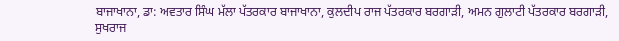ਬਾਜਾਖਾਨਾ, ਡਾ: ਅਵਤਾਰ ਸਿੰਘ ਮੱਲਾ ਪੱਤਰਕਾਰ ਬਾਜਾਖਾਨਾ, ਕੁਲਦੀਪ ਰਾਜ ਪੱਤਰਕਾਰ ਬਰਗਾੜੀ, ਅਮਨ ਗੁਲਾਟੀ ਪੱਤਰਕਾਰ ਬਰਗਾੜੀ, ਸੁਖਰਾਜ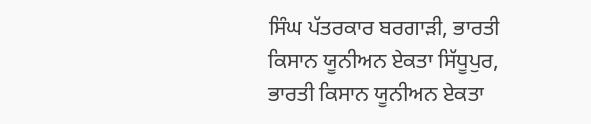ਸਿੰਘ ਪੱਤਰਕਾਰ ਬਰਗਾੜੀ, ਭਾਰਤੀ ਕਿਸਾਨ ਯੂਨੀਅਨ ਏਕਤਾ ਸਿੱਧੂਪੁਰ, ਭਾਰਤੀ ਕਿਸਾਨ ਯੂਨੀਅਨ ਏਕਤਾ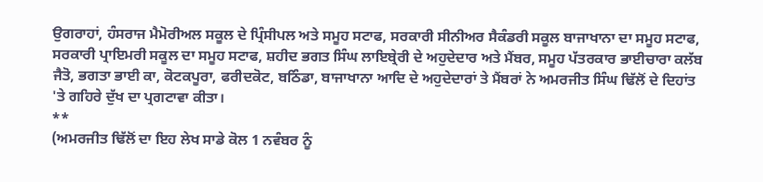ਉਗਰਾਹਾਂ, ਹੰਸਰਾਜ ਮੈਮੋਰੀਅਲ ਸਕੂਲ ਦੇ ਪ੍ਰਿੰਸੀਪਲ ਅਤੇ ਸਮੂਹ ਸਟਾਫ, ਸਰਕਾਰੀ ਸੀਨੀਅਰ ਸੈਕੰਡਰੀ ਸਕੂਲ ਬਾਜਾਖਾਨਾ ਦਾ ਸਮੂਹ ਸਟਾਫ, ਸਰਕਾਰੀ ਪ੍ਰਾਇਮਰੀ ਸਕੂਲ ਦਾ ਸਮੂਹ ਸਟਾਫ, ਸ਼ਹੀਦ ਭਗਤ ਸਿੰਘ ਲਾਇਬ੍ਰੇਰੀ ਦੇ ਅਹੁਦੇਦਾਰ ਅਤੇ ਮੈਂਬਰ, ਸਮੂਹ ਪੱਤਰਕਾਰ ਭਾਈਚਾਰਾ ਕਲੱਬ ਜੈਤੋ, ਭਗਤਾ ਭਾਈ ਕਾ, ਕੋਟਕਪੂਰਾ, ਫਰੀਦਕੋਟ, ਬਠਿੰਡਾ, ਬਾਜਾਖਾਨਾ ਆਦਿ ਦੇ ਅਹੁਦੇਦਾਰਾਂ ਤੇ ਮੈਂਬਰਾਂ ਨੇ ਅਮਰਜੀਤ ਸਿੰਘ ਢਿੱਲੋਂ ਦੇ ਦਿਹਾਂਤ 'ਤੇ ਗਹਿਰੇ ਦੁੱਖ ਦਾ ਪ੍ਰਗਟਾਵਾ ਕੀਤਾ।
**
(ਅਮਰਜੀਤ ਢਿੱਲੋਂ ਦਾ ਇਹ ਲੇਖ ਸਾਡੇ ਕੋਲ 1 ਨਵੰਬਰ ਨੂੰ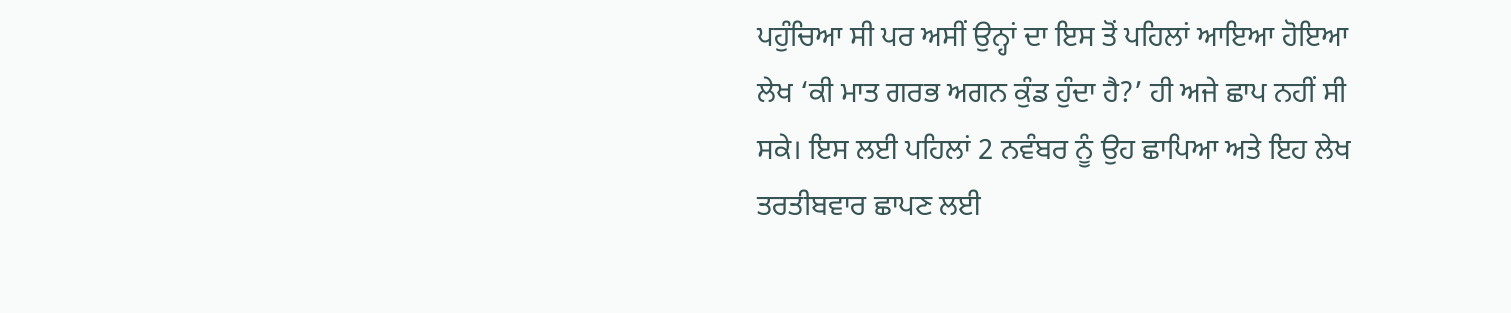ਪਹੁੰਚਿਆ ਸੀ ਪਰ ਅਸੀਂ ਉਨ੍ਹਾਂ ਦਾ ਇਸ ਤੋਂ ਪਹਿਲਾਂ ਆਇਆ ਹੋਇਆ ਲੇਖ ‘ਕੀ ਮਾਤ ਗਰਭ ਅਗਨ ਕੁੰਡ ਹੁੰਦਾ ਹੈ?’ ਹੀ ਅਜੇ ਛਾਪ ਨਹੀਂ ਸੀ ਸਕੇ। ਇਸ ਲਈ ਪਹਿਲਾਂ 2 ਨਵੰਬਰ ਨੂੰ ਉਹ ਛਾਪਿਆ ਅਤੇ ਇਹ ਲੇਖ ਤਰਤੀਬਵਾਰ ਛਾਪਣ ਲਈ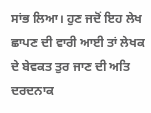ਸਾਂਭ ਲਿਆ। ਹੁਣ ਜਦੋਂ ਇਹ ਲੇਖ ਛਾਪਣ ਦੀ ਵਾਰੀ ਆਈ ਤਾਂ ਲੇਖਕ ਦੇ ਬੇਵਕਤ ਤੁਰ ਜਾਣ ਦੀ ਅਤਿ ਦਰਦਨਾਕ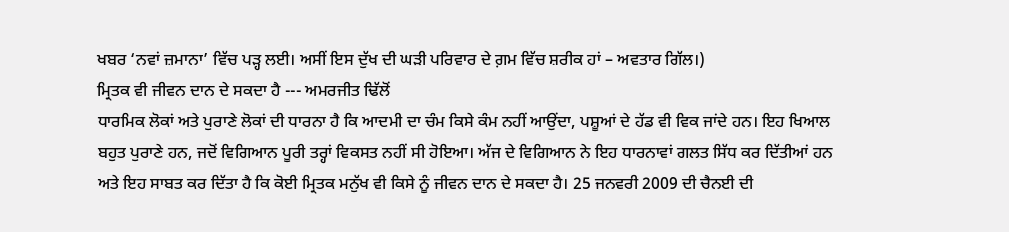ਖਬਰ ‘ਨਵਾਂ ਜ਼ਮਾਨਾ’ ਵਿੱਚ ਪੜ੍ਹ ਲਈ। ਅਸੀਂ ਇਸ ਦੁੱਖ ਦੀ ਘੜੀ ਪਰਿਵਾਰ ਦੇ ਗ਼ਮ ਵਿੱਚ ਸ਼ਰੀਕ ਹਾਂ – ਅਵਤਾਰ ਗਿੱਲ।)
ਮ੍ਰਿਤਕ ਵੀ ਜੀਵਨ ਦਾਨ ਦੇ ਸਕਦਾ ਹੈ --- ਅਮਰਜੀਤ ਢਿੱਲੋਂ
ਧਾਰਮਿਕ ਲੋਕਾਂ ਅਤੇ ਪੁਰਾਣੇ ਲੋਕਾਂ ਦੀ ਧਾਰਨਾ ਹੈ ਕਿ ਆਦਮੀ ਦਾ ਚੰਮ ਕਿਸੇ ਕੰਮ ਨਹੀਂ ਆਉਂਦਾ, ਪਸ਼ੂਆਂ ਦੇ ਹੱਡ ਵੀ ਵਿਕ ਜਾਂਦੇ ਹਨ। ਇਹ ਖਿਆਲ ਬਹੁਤ ਪੁਰਾਣੇ ਹਨ, ਜਦੋਂ ਵਿਗਿਆਨ ਪੂਰੀ ਤਰ੍ਹਾਂ ਵਿਕਸਤ ਨਹੀਂ ਸੀ ਹੋਇਆ। ਅੱਜ ਦੇ ਵਿਗਿਆਨ ਨੇ ਇਹ ਧਾਰਨਾਵਾਂ ਗਲਤ ਸਿੱਧ ਕਰ ਦਿੱਤੀਆਂ ਹਨ ਅਤੇ ਇਹ ਸਾਬਤ ਕਰ ਦਿੱਤਾ ਹੈ ਕਿ ਕੋਈ ਮ੍ਰਿਤਕ ਮਨੁੱਖ ਵੀ ਕਿਸੇ ਨੂੰ ਜੀਵਨ ਦਾਨ ਦੇ ਸਕਦਾ ਹੈ। 25 ਜਨਵਰੀ 2009 ਦੀ ਚੈਨਈ ਦੀ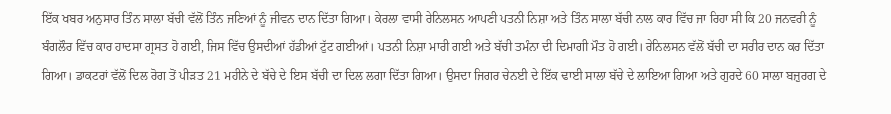ਇੱਕ ਖਬਰ ਅਨੁਸਾਰ ਤਿੰਨ ਸਾਲਾ ਬੱਚੀ ਵੱਲੋਂ ਤਿੰਨ ਜਣਿਆਂ ਨੂੰ ਜੀਵਨ ਦਾਨ ਦਿੱਤਾ ਗਿਆ। ਕੇਰਲਾ ਵਾਸੀ ਰੇਨਿਲਸਨ ਆਪਣੀ ਪਤਨੀ ਨਿਸ਼ਾ ਅਤੇ ਤਿੰਨ ਸਾਲਾ ਬੱਚੀ ਨਾਲ ਕਾਰ ਵਿੱਚ ਜਾ ਰਿਹਾ ਸੀ ਕਿ 20 ਜਨਵਰੀ ਨੂੰ ਬੰਗਲੌਰ ਵਿੱਚ ਕਾਰ ਹਾਦਸਾ ਗ੍ਰਸਤ ਹੋ ਗਈ, ਜਿਸ ਵਿੱਚ ਉਸਦੀਆਂ ਹੱਡੀਆਂ ਟੁੱਟ ਗਈਆਂ। ਪਤਨੀ ਨਿਸ਼ਾ ਮਾਰੀ ਗਈ ਅਤੇ ਬੱਚੀ ਤਮੰਨਾ ਦੀ ਦਿਮਾਗੀ ਮੌਤ ਹੋ ਗਈ। ਰੇਨਿਲਸਨ ਵੱਲੋਂ ਬੱਚੀ ਦਾ ਸਰੀਰ ਦਾਨ ਕਰ ਦਿੱਤਾ ਗਿਆ। ਡਾਕਟਰਾਂ ਵੱਲੋਂ ਦਿਲ ਰੋਗ ਤੋਂ ਪੀੜਤ 21 ਮਹੀਨੇ ਦੇ ਬੱਚੇ ਦੇ ਇਸ ਬੱਚੀ ਦਾ ਦਿਲ ਲਗਾ ਦਿੱਤਾ ਗਿਆ। ਉਸਦਾ ਜਿਗਰ ਚੇਨਈ ਦੇ ਇੱਕ ਢਾਈ ਸਾਲਾ ਬੱਚੇ ਦੇ ਲਾਇਆ ਗਿਆ ਅਤੇ ਗੁਰਦੇ 60 ਸਾਲਾ ਬਜ਼ੁਰਗ ਦੇ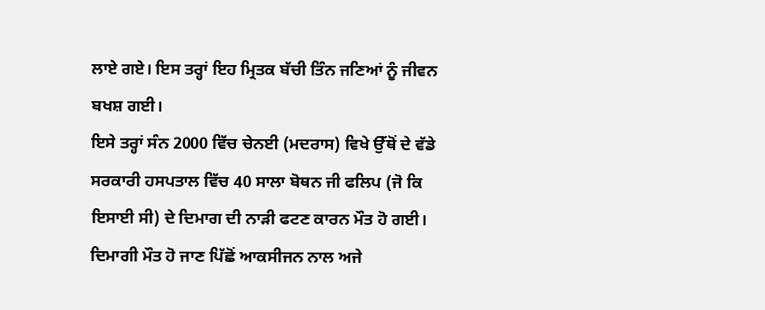ਲਾਏ ਗਏ। ਇਸ ਤਰ੍ਹਾਂ ਇਹ ਮ੍ਰਿਤਕ ਬੱਚੀ ਤਿੰਨ ਜਣਿਆਂ ਨੂੰ ਜੀਵਨ ਬਖਸ਼ ਗਈ।
ਇਸੇ ਤਰ੍ਹਾਂ ਸੰਨ 2000 ਵਿੱਚ ਚੇਨਈ (ਮਦਰਾਸ) ਵਿਖੇ ਉੱਥੋਂ ਦੇ ਵੱਡੇ ਸਰਕਾਰੀ ਹਸਪਤਾਲ ਵਿੱਚ 40 ਸਾਲਾ ਬੋਥਨ ਜੀ ਫਲਿਪ (ਜੋ ਕਿ ਇਸਾਈ ਸੀ) ਦੇ ਦਿਮਾਗ ਦੀ ਨਾੜੀ ਫਟਣ ਕਾਰਨ ਮੌਤ ਹੋ ਗਈ। ਦਿਮਾਗੀ ਮੌਤ ਹੋ ਜਾਣ ਪਿੱਛੋਂ ਆਕਸੀਜਨ ਨਾਲ ਅਜੇ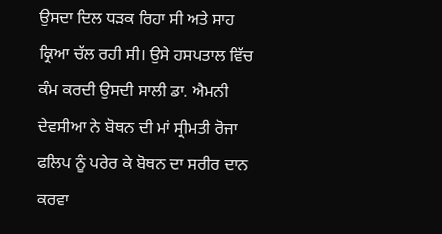ਉਸਦਾ ਦਿਲ ਧੜਕ ਰਿਹਾ ਸੀ ਅਤੇ ਸਾਹ ਕ੍ਰਿਆ ਚੱਲ ਰਹੀ ਸੀ। ਉਸੇ ਹਸਪਤਾਲ ਵਿੱਚ ਕੰਮ ਕਰਦੀ ਉਸਦੀ ਸਾਲੀ ਡਾ. ਐਮਨੀ ਦੇਵਸੀਆ ਨੇ ਬੋਥਨ ਦੀ ਮਾਂ ਸ੍ਰੀਮਤੀ ਰੋਜਾ ਫਲਿਪ ਨੂੰ ਪਰੇਰ ਕੇ ਬੋਥਨ ਦਾ ਸਰੀਰ ਦਾਨ ਕਰਵਾ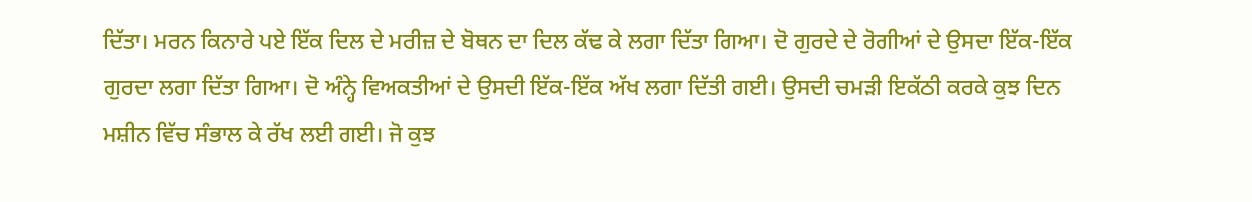ਦਿੱਤਾ। ਮਰਨ ਕਿਨਾਰੇ ਪਏ ਇੱਕ ਦਿਲ ਦੇ ਮਰੀਜ਼ ਦੇ ਬੋਥਨ ਦਾ ਦਿਲ ਕੱਢ ਕੇ ਲਗਾ ਦਿੱਤਾ ਗਿਆ। ਦੋ ਗੁਰਦੇ ਦੇ ਰੋਗੀਆਂ ਦੇ ਉਸਦਾ ਇੱਕ-ਇੱਕ ਗੁਰਦਾ ਲਗਾ ਦਿੱਤਾ ਗਿਆ। ਦੋ ਅੰਨ੍ਹੇ ਵਿਅਕਤੀਆਂ ਦੇ ਉਸਦੀ ਇੱਕ-ਇੱਕ ਅੱਖ ਲਗਾ ਦਿੱਤੀ ਗਈ। ਉਸਦੀ ਚਮੜੀ ਇਕੱਠੀ ਕਰਕੇ ਕੁਝ ਦਿਨ ਮਸ਼ੀਨ ਵਿੱਚ ਸੰਭਾਲ ਕੇ ਰੱਖ ਲਈ ਗਈ। ਜੋ ਕੁਝ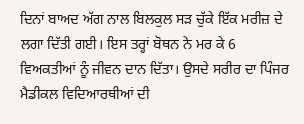ਦਿਨਾਂ ਬਾਅਦ ਅੱਗ ਨਾਲ ਬਿਲਕੁਲ ਸੜ ਚੁੱਕੇ ਇੱਕ ਮਰੀਜ਼ ਦੇ ਲਗਾ ਦਿੱਤੀ ਗਈ। ਇਸ ਤਰ੍ਹਾਂ ਬੋਥਨ ਨੇ ਮਰ ਕੇ 6 ਵਿਅਕਤੀਆਂ ਨੂੰ ਜੀਵਨ ਦਾਨ ਦਿੱਤਾ। ਉਸਦੇ ਸਰੀਰ ਦਾ ਪਿੰਜਰ ਮੈਡੀਕਲ ਵਿਦਿਆਰਥੀਆਂ ਦੀ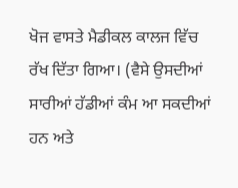ਖੋਜ ਵਾਸਤੇ ਮੈਡੀਕਲ ਕਾਲਜ ਵਿੱਚ ਰੱਖ ਦਿੱਤਾ ਗਿਆ। (ਵੈਸੇ ਉਸਦੀਆਂ ਸਾਰੀਆਂ ਹੱਡੀਆਂ ਕੰਮ ਆ ਸਕਦੀਆਂ ਹਨ ਅਤੇ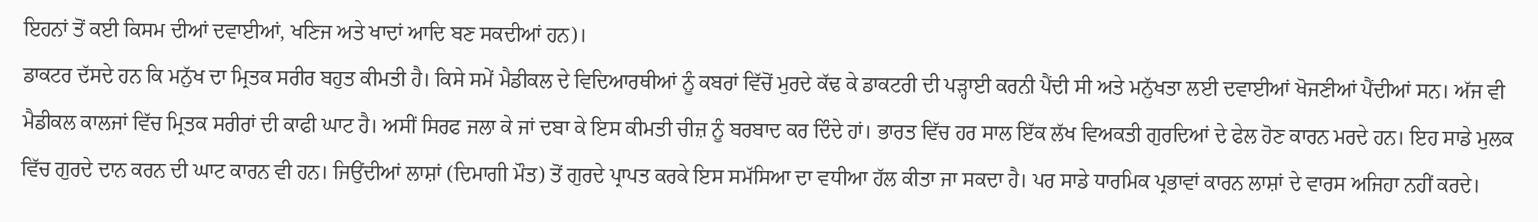ਇਹਨਾਂ ਤੋਂ ਕਈ ਕਿਸਮ ਦੀਆਂ ਦਵਾਈਆਂ, ਖਣਿਜ ਅਤੇ ਖਾਦਾਂ ਆਦਿ ਬਣ ਸਕਦੀਆਂ ਹਨ)।
ਡਾਕਟਰ ਦੱਸਦੇ ਹਨ ਕਿ ਮਨੁੱਖ ਦਾ ਮ੍ਰਿਤਕ ਸਰੀਰ ਬਹੁਤ ਕੀਮਤੀ ਹੈ। ਕਿਸੇ ਸਮੇਂ ਮੈਡੀਕਲ ਦੇ ਵਿਦਿਆਰਥੀਆਂ ਨੂੰ ਕਬਰਾਂ ਵਿੱਚੋਂ ਮੁਰਦੇ ਕੱਢ ਕੇ ਡਾਕਟਰੀ ਦੀ ਪੜ੍ਹਾਈ ਕਰਨੀ ਪੈਂਦੀ ਸੀ ਅਤੇ ਮਨੁੱਖਤਾ ਲਈ ਦਵਾਈਆਂ ਖੋਜਣੀਆਂ ਪੈਂਦੀਆਂ ਸਨ। ਅੱਜ ਵੀ ਮੈਡੀਕਲ ਕਾਲਜਾਂ ਵਿੱਚ ਮ੍ਰਿਤਕ ਸਰੀਰਾਂ ਦੀ ਕਾਫੀ ਘਾਟ ਹੈ। ਅਸੀਂ ਸਿਰਫ ਜਲਾ ਕੇ ਜਾਂ ਦਬਾ ਕੇ ਇਸ ਕੀਮਤੀ ਚੀਜ਼ ਨੂੰ ਬਰਬਾਦ ਕਰ ਦਿੰਦੇ ਹਾਂ। ਭਾਰਤ ਵਿੱਚ ਹਰ ਸਾਲ ਇੱਕ ਲੱਖ ਵਿਅਕਤੀ ਗੁਰਦਿਆਂ ਦੇ ਫੇਲ ਹੋਣ ਕਾਰਨ ਮਰਦੇ ਹਨ। ਇਹ ਸਾਡੇ ਮੁਲਕ ਵਿੱਚ ਗੁਰਦੇ ਦਾਨ ਕਰਨ ਦੀ ਘਾਟ ਕਾਰਨ ਵੀ ਹਨ। ਜਿਉਂਦੀਆਂ ਲਾਸ਼ਾਂ (ਦਿਮਾਗੀ ਮੌਤ) ਤੋਂ ਗੁਰਦੇ ਪ੍ਰਾਪਤ ਕਰਕੇ ਇਸ ਸਮੱਸਿਆ ਦਾ ਵਧੀਆ ਹੱਲ ਕੀਤਾ ਜਾ ਸਕਦਾ ਹੈ। ਪਰ ਸਾਡੇ ਧਾਰਮਿਕ ਪ੍ਰਭਾਵਾਂ ਕਾਰਨ ਲਾਸ਼ਾਂ ਦੇ ਵਾਰਸ ਅਜਿਹਾ ਨਹੀਂ ਕਰਦੇ।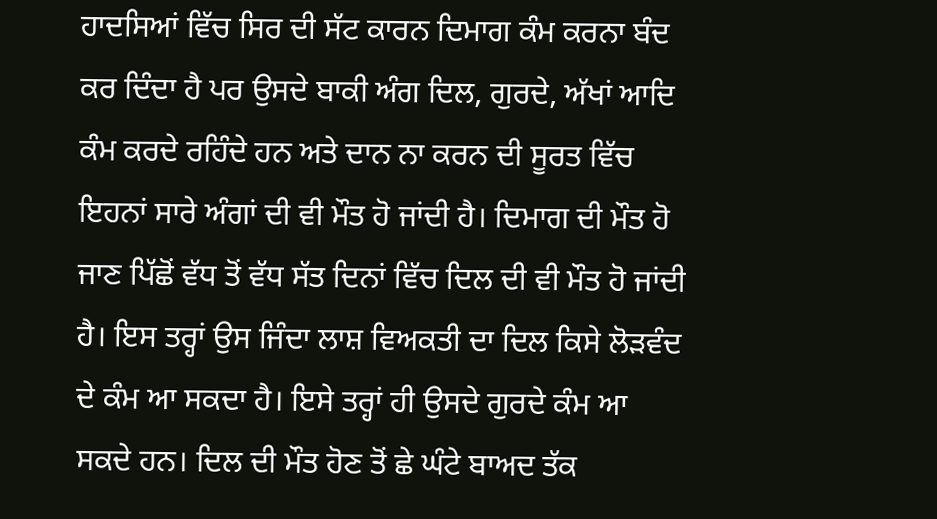ਹਾਦਸਿਆਂ ਵਿੱਚ ਸਿਰ ਦੀ ਸੱਟ ਕਾਰਨ ਦਿਮਾਗ ਕੰਮ ਕਰਨਾ ਬੰਦ ਕਰ ਦਿੰਦਾ ਹੈ ਪਰ ਉਸਦੇ ਬਾਕੀ ਅੰਗ ਦਿਲ, ਗੁਰਦੇ, ਅੱਖਾਂ ਆਦਿ ਕੰਮ ਕਰਦੇ ਰਹਿੰਦੇ ਹਨ ਅਤੇ ਦਾਨ ਨਾ ਕਰਨ ਦੀ ਸੂਰਤ ਵਿੱਚ ਇਹਨਾਂ ਸਾਰੇ ਅੰਗਾਂ ਦੀ ਵੀ ਮੌਤ ਹੋ ਜਾਂਦੀ ਹੈ। ਦਿਮਾਗ ਦੀ ਮੌਤ ਹੋ ਜਾਣ ਪਿੱਛੋਂ ਵੱਧ ਤੋਂ ਵੱਧ ਸੱਤ ਦਿਨਾਂ ਵਿੱਚ ਦਿਲ ਦੀ ਵੀ ਮੌਤ ਹੋ ਜਾਂਦੀ ਹੈ। ਇਸ ਤਰ੍ਹਾਂ ਉਸ ਜਿੰਦਾ ਲਾਸ਼ ਵਿਅਕਤੀ ਦਾ ਦਿਲ ਕਿਸੇ ਲੋੜਵੰਦ ਦੇ ਕੰਮ ਆ ਸਕਦਾ ਹੈ। ਇਸੇ ਤਰ੍ਹਾਂ ਹੀ ਉਸਦੇ ਗੁਰਦੇ ਕੰਮ ਆ ਸਕਦੇ ਹਨ। ਦਿਲ ਦੀ ਮੌਤ ਹੋਣ ਤੋਂ ਛੇ ਘੰਟੇ ਬਾਅਦ ਤੱਕ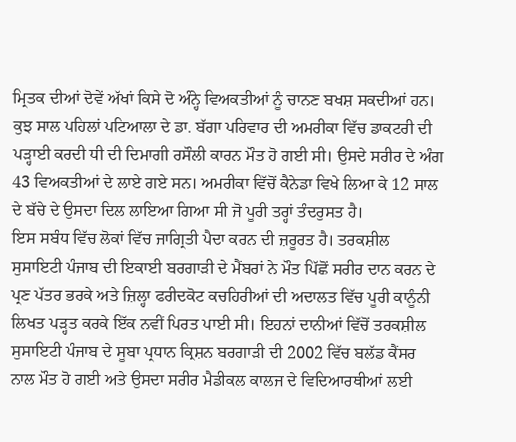ਮ੍ਰਿਤਕ ਦੀਆਂ ਦੋਵੇਂ ਅੱਖਾਂ ਕਿਸੇ ਦੋ ਅੰਨ੍ਹੇ ਵਿਅਕਤੀਆਂ ਨੂੰ ਚਾਨਣ ਬਖਸ਼ ਸਕਦੀਆਂ ਹਨ। ਕੁਝ ਸਾਲ ਪਹਿਲਾਂ ਪਟਿਆਲਾ ਦੇ ਡਾ. ਬੱਗਾ ਪਰਿਵਾਰ ਦੀ ਅਮਰੀਕਾ ਵਿੱਚ ਡਾਕਟਰੀ ਦੀ ਪੜ੍ਹਾਈ ਕਰਦੀ ਧੀ ਦੀ ਦਿਮਾਗੀ ਰਸੌਲੀ ਕਾਰਨ ਮੌਤ ਹੋ ਗਈ ਸੀ। ਉਸਦੇ ਸਰੀਰ ਦੇ ਅੰਗ 43 ਵਿਅਕਤੀਆਂ ਦੇ ਲਾਏ ਗਏ ਸਨ। ਅਮਰੀਕਾ ਵਿੱਚੋਂ ਕੈਨੇਡਾ ਵਿਖੇ ਲਿਆ ਕੇ 12 ਸਾਲ ਦੇ ਬੱਚੇ ਦੇ ਉਸਦਾ ਦਿਲ ਲਾਇਆ ਗਿਆ ਸੀ ਜੋ ਪੂਰੀ ਤਰ੍ਹਾਂ ਤੰਦਰੁਸਤ ਹੈ।
ਇਸ ਸਬੰਧ ਵਿੱਚ ਲੋਕਾਂ ਵਿੱਚ ਜਾਗ੍ਰਿਤੀ ਪੈਦਾ ਕਰਨ ਦੀ ਜ਼ਰੂਰਤ ਹੈ। ਤਰਕਸ਼ੀਲ ਸੁਸਾਇਟੀ ਪੰਜਾਬ ਦੀ ਇਕਾਈ ਬਰਗਾੜੀ ਦੇ ਮੈਂਬਰਾਂ ਨੇ ਮੌਤ ਪਿੱਛੋਂ ਸਰੀਰ ਦਾਨ ਕਰਨ ਦੇ ਪ੍ਰਣ ਪੱਤਰ ਭਰਕੇ ਅਤੇ ਜ਼ਿਲ੍ਹਾ ਫਰੀਦਕੋਟ ਕਚਹਿਰੀਆਂ ਦੀ ਅਦਾਲਤ ਵਿੱਚ ਪੂਰੀ ਕਾਨੂੰਨੀ ਲਿਖਤ ਪੜ੍ਹਤ ਕਰਕੇ ਇੱਕ ਨਵੀਂ ਪਿਰਤ ਪਾਈ ਸੀ। ਇਹਨਾਂ ਦਾਨੀਆਂ ਵਿੱਚੋਂ ਤਰਕਸ਼ੀਲ ਸੁਸਾਇਟੀ ਪੰਜਾਬ ਦੇ ਸੂਬਾ ਪ੍ਰਧਾਨ ਕ੍ਰਿਸ਼ਨ ਬਰਗਾੜੀ ਦੀ 2002 ਵਿੱਚ ਬਲੱਡ ਕੈਂਸਰ ਨਾਲ ਮੌਤ ਹੋ ਗਈ ਅਤੇ ਉਸਦਾ ਸਰੀਰ ਮੈਡੀਕਲ ਕਾਲਜ ਦੇ ਵਿਦਿਆਰਥੀਆਂ ਲਈ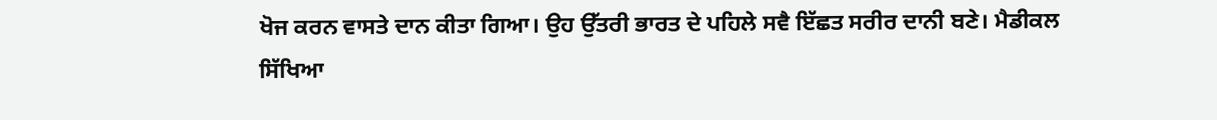ਖੋਜ ਕਰਨ ਵਾਸਤੇ ਦਾਨ ਕੀਤਾ ਗਿਆ। ਉਹ ਉੱਤਰੀ ਭਾਰਤ ਦੇ ਪਹਿਲੇ ਸਵੈ ਇੱਛਤ ਸਰੀਰ ਦਾਨੀ ਬਣੇ। ਮੈਡੀਕਲ ਸਿੱਖਿਆ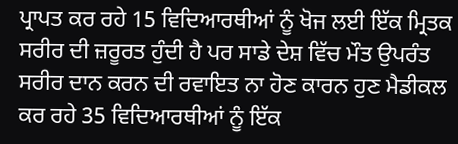ਪ੍ਰਾਪਤ ਕਰ ਰਹੇ 15 ਵਿਦਿਆਰਥੀਆਂ ਨੂੰ ਖੋਜ ਲਈ ਇੱਕ ਮ੍ਰਿਤਕ ਸਰੀਰ ਦੀ ਜ਼ਰੂਰਤ ਹੁੰਦੀ ਹੈ ਪਰ ਸਾਡੇ ਦੇਸ਼ ਵਿੱਚ ਮੌਤ ਉਪਰੰਤ ਸਰੀਰ ਦਾਨ ਕਰਨ ਦੀ ਰਵਾਇਤ ਨਾ ਹੋਣ ਕਾਰਨ ਹੁਣ ਮੈਡੀਕਲ ਕਰ ਰਹੇ 35 ਵਿਦਿਆਰਥੀਆਂ ਨੂੰ ਇੱਕ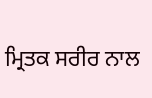ਮ੍ਰਿਤਕ ਸਰੀਰ ਨਾਲ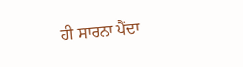ਹੀ ਸਾਰਨਾ ਪੈਂਦਾ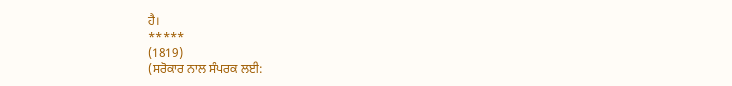ਹੈ।
*****
(1819)
(ਸਰੋਕਾਰ ਨਾਲ ਸੰਪਰਕ ਲਈ: